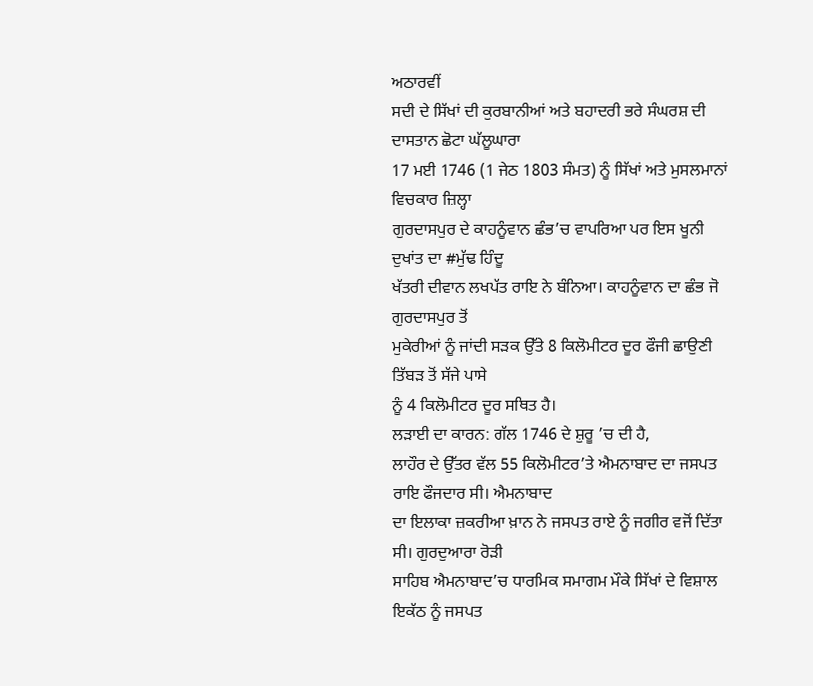ਅਠਾਰਵੀਂ
ਸਦੀ ਦੇ ਸਿੱਖਾਂ ਦੀ ਕੁਰਬਾਨੀਆਂ ਅਤੇ ਬਹਾਦਰੀ ਭਰੇ ਸੰਘਰਸ਼ ਦੀ ਦਾਸਤਾਨ ਛੋਟਾ ਘੱਲੂਘਾਰਾ
17 ਮਈ 1746 (1 ਜੇਠ 1803 ਸੰਮਤ) ਨੂੰ ਸਿੱਖਾਂ ਅਤੇ ਮੁਸਲਮਾਨਾਂ ਵਿਚਕਾਰ ਜ਼ਿਲ੍ਹਾ
ਗੁਰਦਾਸਪੁਰ ਦੇ ਕਾਹਨੂੰਵਾਨ ਛੰਭ’ਚ ਵਾਪਰਿਆ ਪਰ ਇਸ ਖੂਨੀ ਦੁਖਾਂਤ ਦਾ #ਮੁੱਢ ਹਿੰਦੂ
ਖੱਤਰੀ ਦੀਵਾਨ ਲਖਪੱਤ ਰਾਇ ਨੇ ਬੰਨਿਆ। ਕਾਹਨੂੰਵਾਨ ਦਾ ਛੰਭ ਜੋ ਗੁਰਦਾਸਪੁਰ ਤੋਂ
ਮੁਕੇਰੀਆਂ ਨੂੰ ਜਾਂਦੀ ਸੜਕ ਉੱਤੇ 8 ਕਿਲੋਮੀਟਰ ਦੂਰ ਫੌਜੀ ਛਾਉਣੀ ਤਿੱਬੜ ਤੋਂ ਸੱਜੇ ਪਾਸੇ
ਨੂੰ 4 ਕਿਲੋਮੀਟਰ ਦੂਰ ਸਥਿਤ ਹੈ।
ਲੜਾਈ ਦਾ ਕਾਰਨ: ਗੱਲ 1746 ਦੇ ਸ਼ੁਰੂ ’ਚ ਦੀ ਹੈ,
ਲਾਹੌਰ ਦੇ ਉੱਤਰ ਵੱਲ 55 ਕਿਲੋਮੀਟਰ’ਤੇ ਐਮਨਾਬਾਦ ਦਾ ਜਸਪਤ ਰਾਇ ਫੌਜਦਾਰ ਸੀ। ਐਮਨਾਬਾਦ
ਦਾ ਇਲਾਕਾ ਜ਼ਕਰੀਆ ਖ਼ਾਨ ਨੇ ਜਸਪਤ ਰਾਏ ਨੂੰ ਜਗੀਰ ਵਜੋਂ ਦਿੱਤਾ ਸੀ। ਗੁਰਦੁਆਰਾ ਰੋੜੀ
ਸਾਹਿਬ ਐਮਨਾਬਾਦ’ਚ ਧਾਰਮਿਕ ਸਮਾਗਮ ਮੌਕੇ ਸਿੱਖਾਂ ਦੇ ਵਿਸ਼ਾਲ ਇਕੱਠ ਨੂੰ ਜਸਪਤ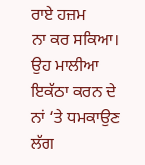ਰਾਏ ਹਜ਼ਮ
ਨਾ ਕਰ ਸਕਿਆ। ਉਹ ਮਾਲੀਆ ਇਕੱਠਾ ਕਰਨ ਦੇ ਨਾਂ ‘ਤੇ ਧਮਕਾਉਣ ਲੱਗ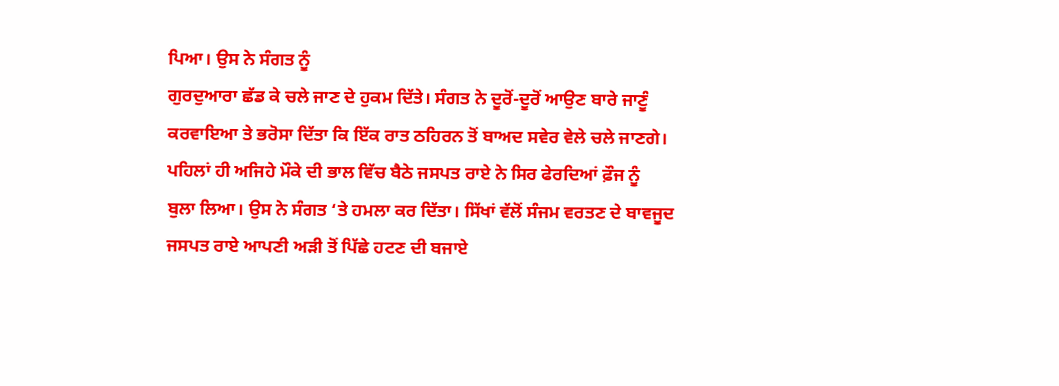ਪਿਆ। ਉਸ ਨੇ ਸੰਗਤ ਨੂੰ
ਗੁਰਦੁਆਰਾ ਛੱਡ ਕੇ ਚਲੇ ਜਾਣ ਦੇ ਹੁਕਮ ਦਿੱਤੇ। ਸੰਗਤ ਨੇ ਦੂਰੋਂ-ਦੂਰੋਂ ਆਉਣ ਬਾਰੇ ਜਾਣੂੰ
ਕਰਵਾਇਆ ਤੇ ਭਰੋਸਾ ਦਿੱਤਾ ਕਿ ਇੱਕ ਰਾਤ ਠਹਿਰਨ ਤੋਂ ਬਾਅਦ ਸਵੇਰ ਵੇਲੇ ਚਲੇ ਜਾਣਗੇ।
ਪਹਿਲਾਂ ਹੀ ਅਜਿਹੇ ਮੌਕੇ ਦੀ ਭਾਲ ਵਿੱਚ ਬੈਠੇ ਜਸਪਤ ਰਾਏ ਨੇ ਸਿਰ ਫੇਰਦਿਆਂ ਫ਼ੌਜ ਨੂੰ
ਬੁਲਾ ਲਿਆ। ਉਸ ਨੇ ਸੰਗਤ ‘ਤੇ ਹਮਲਾ ਕਰ ਦਿੱਤਾ। ਸਿੱਖਾਂ ਵੱਲੋਂ ਸੰਜਮ ਵਰਤਣ ਦੇ ਬਾਵਜੂਦ
ਜਸਪਤ ਰਾਏ ਆਪਣੀ ਅੜੀ ਤੋਂ ਪਿੱਛੇ ਹਟਣ ਦੀ ਬਜਾਏ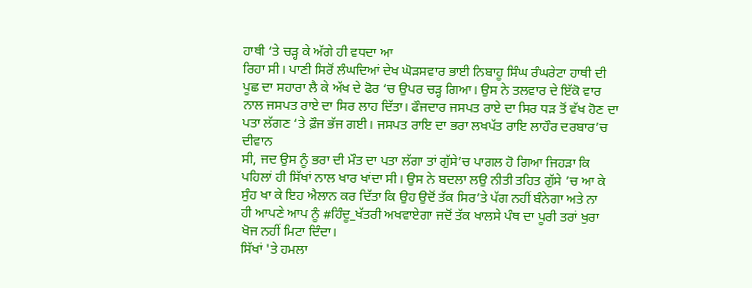ਹਾਥੀ ‘ਤੇ ਚੜ੍ਹ ਕੇ ਅੱਗੇ ਹੀ ਵਧਦਾ ਆ
ਰਿਹਾ ਸੀ। ਪਾਣੀ ਸਿਰੋਂ ਲੰਘਦਿਆਂ ਦੇਖ ਘੋੜਸਵਾਰ ਭਾਈ ਨਿਬਾਹੂ ਸਿੰਘ ਰੰਘਰੇਟਾ ਹਾਥੀ ਦੀ
ਪੂਛ ਦਾ ਸਹਾਰਾ ਲੈ ਕੇ ਅੱਖ ਦੇ ਫੋਰ ‘ਚ ਉਪਰ ਚੜ੍ਹ ਗਿਆ। ਉਸ ਨੇ ਤਲਵਾਰ ਦੇ ਇੱਕੋ ਵਾਰ
ਨਾਲ ਜਸਪਤ ਰਾਏ ਦਾ ਸਿਰ ਲਾਹ ਦਿੱਤਾ। ਫੌਜਦਾਰ ਜਸਪਤ ਰਾਏ ਦਾ ਸਿਰ ਧੜ ਤੋਂ ਵੱਖ ਹੋਣ ਦਾ
ਪਤਾ ਲੱਗਣ ‘ਤੇ ਫ਼ੌਜ ਭੱਜ ਗਈ। ਜਸਪਤ ਰਾਇ ਦਾ ਭਰਾ ਲਖਪੱਤ ਰਾਇ ਲਾਹੌਰ ਦਰਬਾਰ’ਚ ਦੀਵਾਨ
ਸੀ, ਜਦ ਉਸ ਨੂੰ ਭਰਾ ਦੀ ਮੌਤ ਦਾ ਪਤਾ ਲੱਗਾ ਤਾਂ ਗੁੱਸੇ’ਚ ਪਾਗਲ ਹੋ ਗਿਆ ਜਿਹੜਾ ਕਿ
ਪਹਿਲਾਂ ਹੀ ਸਿੱਖਾਂ ਨਾਲ ਖਾਰ ਖਾਂਦਾ ਸੀ। ਉਸ ਨੇ ਬਦਲਾ ਲਉ ਨੀਤੀ ਤਹਿਤ ਗੁੱਸੇ ’ਚ ਆ ਕੇ
ਸੁੰਹ ਖਾ ਕੇ ਇਹ ਐਲਾਨ ਕਰ ਦਿੱਤਾ ਕਿ ਉਹ ਉਦੋਂ ਤੱਕ ਸਿਰ’ਤੇ ਪੱਗ ਨਹੀਂ ਬੰਨੇਗਾ ਅਤੇ ਨਾ
ਹੀ ਆਪਣੇ ਆਪ ਨੂੰ #ਹਿੰਦੂ_ਖੱਤਰੀ ਅਖਵਾਏਗਾ ਜਦੋਂ ਤੱਕ ਖਾਲਸੇ ਪੰਥ ਦਾ ਪੂਰੀ ਤਰਾਂ ਖੁਰਾ
ਖੋਜ ਨਹੀਂ ਮਿਟਾ ਦਿੰਦਾ।
ਸਿੱਖਾਂ 'ਤੇ ਹਮਲਾ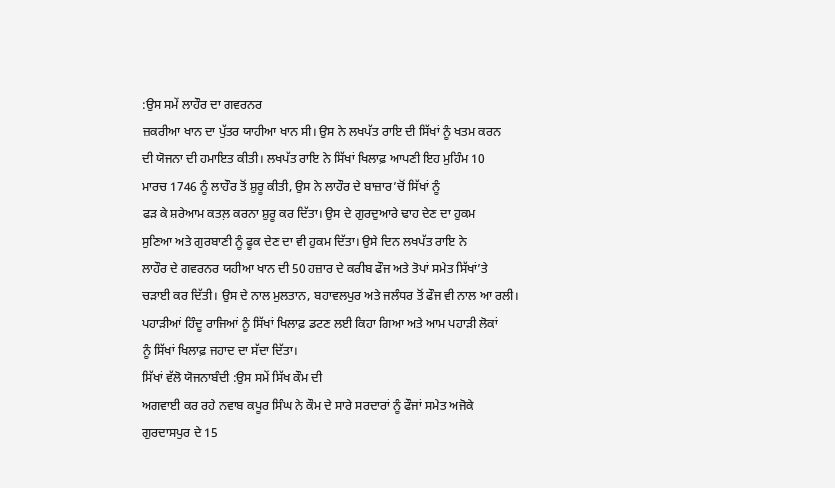:ਉਸ ਸਮੇਂ ਲਾਹੌਰ ਦਾ ਗਵਰਨਰ
ਜ਼ਕਰੀਆ ਖਾਨ ਦਾ ਪੁੱਤਰ ਯਾਹੀਆ ਖਾਨ ਸੀ। ਉਸ ਨੇ ਲਖਪੱਤ ਰਾਇ ਦੀ ਸਿੱਖਾਂ ਨੂੰ ਖਤਮ ਕਰਨ
ਦੀ ਯੋਜਨਾ ਦੀ ਹਮਾਇਤ ਕੀਤੀ। ਲਖਪੱਤ ਰਾਇ ਨੇ ਸਿੱਖਾਂ ਖਿਲਾਫ਼ ਆਪਣੀ ਇਹ ਮੁਹਿੰਮ 10
ਮਾਰਚ 1746 ਨੂੰ ਲਾਹੌਰ ਤੋਂ ਸ਼ੁਰੂ ਕੀਤੀ, ਉਸ ਨੇ ਲਾਹੌਰ ਦੇ ਬਾਜ਼ਾਰ’ਚੋਂ ਸਿੱਖਾਂ ਨੂੰ
ਫੜ ਕੇ ਸ਼ਰੇਆਮ ਕਤਲ਼ ਕਰਨਾ ਸ਼ੁਰੂ ਕਰ ਦਿੱਤਾ। ਉਸ ਦੇ ਗੁਰਦੁਆਰੇ ਢਾਹ ਦੇਣ ਦਾ ਹੁਕਮ
ਸੁਣਿਆ ਅਤੇ ਗੁਰਬਾਣੀ ਨੂੰ ਫੂਕ ਦੇਣ ਦਾ ਵੀ ਹੁਕਮ ਦਿੱਤਾ। ਉਸੇ ਦਿਨ ਲਖਪੱਤ ਰਾਇ ਨੇ
ਲਾਹੌਰ ਦੇ ਗਵਰਨਰ ਯਹੀਆ ਖਾਨ ਦੀ 50 ਹਜ਼ਾਰ ਦੇ ਕਰੀਬ ਫੌਜ ਅਤੇ ਤੋਪਾਂ ਸਮੇਤ ਸਿੱਖਾਂ’ਤੇ
ਚੜਾਈ ਕਰ ਦਿੱਤੀ। ਉਸ ਦੇ ਨਾਲ ਮੁਲਤਾਨ, ਬਹਾਵਲਪੁਰ ਅਤੇ ਜਲੰਧਰ ਤੋਂ ਫੌਜ ਵੀ ਨਾਲ ਆ ਰਲੀ।
ਪਹਾੜੀਆਂ ਹਿੰਦੂ ਰਾਜਿਆਂ ਨੂੰ ਸਿੱਖਾਂ ਖਿਲਾਫ਼ ਡਟਣ ਲਈ ਕਿਹਾ ਗਿਆ ਅਤੇ ਆਮ ਪਹਾੜੀ ਲੋਕਾਂ
ਨੂੰ ਸਿੱਖਾਂ ਖਿਲਾਫ਼ ਜਹਾਦ ਦਾ ਸੱਦਾ ਦਿੱਤਾ।
ਸਿੱਖਾਂ ਵੱਲੋ ਯੋਜਨਾਬੰਦੀ :ਉਸ ਸਮੇਂ ਸਿੱਖ ਕੌਮ ਦੀ
ਅਗਵਾਈ ਕਰ ਰਹੇ ਨਵਾਬ ਕਪੂਰ ਸਿੰਘ ਨੇ ਕੌਮ ਦੇ ਸਾਰੇ ਸਰਦਾਰਾਂ ਨੂੰ ਫੌਜਾਂ ਸਮੇਤ ਅਜੋਕੇ
ਗੁਰਦਾਸਪੁਰ ਦੇ 15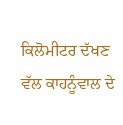ਕਿਲੋਮੀਟਰ ਦੱਖਣ ਵੱਲ ਕਾਹਨੂੰਵਾਲ ਦੇ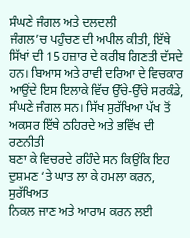ਸੰਘਣੇ ਜੰਗਲ ਅਤੇ ਦਲਦਲੀ
ਜੰਗਲ’ਚ ਪਹੁੰਚਣ ਦੀ ਅਪੀਲ ਕੀਤੀ, ਇੱਥੇ ਸਿੱਖਾਂ ਦੀ 15 ਹਜ਼ਾਰ ਦੇ ਕਰੀਬ ਗਿਣਤੀ ਦੱਸਦੇ
ਹਨ। ਬਿਆਸ ਅਤੇ ਰਾਵੀ ਦਰਿਆ ਦੇ ਵਿਚਕਾਰ ਆਉਂਦੇ ਇਸ ਇਲਾਕੇ ਵਿੱਚ ਉੱਚੇ-ਉੱਚੇ ਸਰਕੰਡੇ,
ਸੰਘਣੇ ਜੰਗਲ ਸਨ। ਸਿੱਖ ਸੁਰੱਖਿਆ ਪੱਖ ਤੋਂ ਅਕਸਰ ਇੱਥੇ ਠਹਿਰਦੇ ਅਤੇ ਭਵਿੱਖ ਦੀ ਰਣਨੀਤੀ
ਬਣਾ ਕੇ ਵਿਚਰਦੇ ਰਹਿੰਦੇ ਸਨ ਕਿਉਂਕਿ ਇਹ ਦੁਸ਼ਮਣ ‘ਤੇ ਘਾਤ ਲਾ ਕੇ ਹਮਲਾ ਕਰਨ, ਸੁਰੱਖਿਅਤ
ਨਿਕਲ ਜਾਣ ਅਤੇ ਆਰਾਮ ਕਰਨ ਲਈ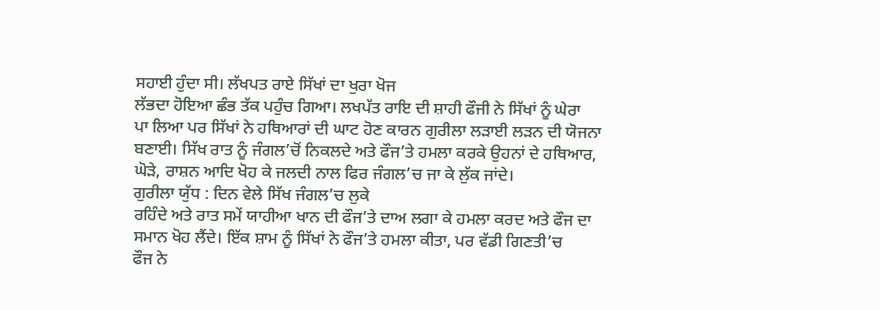ਸਹਾਈ ਹੁੰਦਾ ਸੀ। ਲੱਖਪਤ ਰਾਏ ਸਿੱਖਾਂ ਦਾ ਖੁਰਾ ਖੋਜ
ਲੱਭਦਾ ਹੋਇਆ ਛੰਭ ਤੱਕ ਪਹੁੰਚ ਗਿਆ। ਲਖਪੱਤ ਰਾਇ ਦੀ ਸ਼ਾਹੀ ਫੌਜੀ ਨੇ ਸਿੱਖਾਂ ਨੂੰ ਘੇਰਾ
ਪਾ ਲਿਆ ਪਰ ਸਿੱਖਾਂ ਨੇ ਹਥਿਆਰਾਂ ਦੀ ਘਾਟ ਹੋਣ ਕਾਰਨ ਗੁਰੀਲਾ ਲੜਾਈ ਲੜਨ ਦੀ ਯੋਜਨਾ
ਬਣਾਈ। ਸਿੱਖ ਰਾਤ ਨੂੰ ਜੰਗਲ’ਚੋਂ ਨਿਕਲਦੇ ਅਤੇ ਫੌਜ’ਤੇ ਹਮਲਾ ਕਰਕੇ ਉਹਨਾਂ ਦੇ ਹਥਿਆਰ,
ਘੋੜੇ, ਰਾਸ਼ਨ ਆਦਿ ਖੋਹ ਕੇ ਜਲਦੀ ਨਾਲ ਫਿਰ ਜੰਗਲ’ਚ ਜਾ ਕੇ ਲੁੱਕ ਜਾਂਦੇ।
ਗੁਰੀਲਾ ਯੁੱਧ : ਦਿਨ ਵੇਲੇ ਸਿੱਖ ਜੰਗਲ’ਚ ਲੁਕੇ
ਰਹਿੰਦੇ ਅਤੇ ਰਾਤ ਸਮੇਂ ਯਾਹੀਆ ਖਾਨ ਦੀ ਫੌਜ’ਤੇ ਦਾਅ ਲਗਾ ਕੇ ਹਮਲਾ ਕਰਦ ਅਤੇ ਫੌਜ ਦਾ
ਸਮਾਨ ਖੋਹ ਲੈਂਦੇ। ਇੱਕ ਸ਼ਾਮ ਨੂੰ ਸਿੱਖਾਂ ਨੇ ਫੌਜ’ਤੇ ਹਮਲਾ ਕੀਤਾ, ਪਰ ਵੱਡੀ ਗਿਣਤੀ’ਚ
ਫੌਜ ਨੇ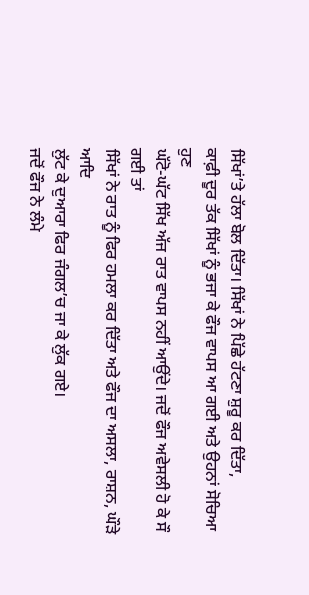ਸਿੱਖਾਂ’ਤੇ ਹੱਲਾ ਬੋਲ ਦਿੱਤਾ। ਸਿੱਖਾਂ ਨੇ ਪਿੱਛੇ ਹੱਟਣਾ ਸ਼ੁਰੂ ਕਰ ਦਿੱਤਾ,
ਕਾਫ਼ੀ ਦੂਰ ਤੱਕ ਸਿੱਖਾਂ ਨੂੰ ਭਜਾ ਕੇ ਫੌਜ ਵਾਪਸ ਆ ਗਈ ਅਤੇ ਉਹਨਾਂ ਸੋਚਿਆ ਹੁਣ
ਘੱਟੋ-ਘੱਟ ਸਿੱਖ ਅੱਜ ਰਾਤ ਵਾਪਸ ਨਹੀਂ ਆਉਂਦੇ। ਜਦੋਂ ਫੌਜ ਅਵੇਸਲੀ ਹੋ ਕੇ ਸੌ ਗਈ ਤਾਂ
ਸਿੱਖਾਂ ਨੇ ਰਾਤ ਨੂੰ ਫਿਰ ਹਮਲਾ ਕਰ ਦਿੱਤਾ ਅਤੇ ਫੌਜ ਦਾ ਅਸਲਾ, ਰਾਸ਼ਨ, ਘੌੜੇ ਆਦਿ
ਲੁੱਟ ਕੇ ਦੁਆਰਾ ਫਿਰ ਜੰਗਲ’ਚ ਜਾ ਕੇ ਲੁੱਕ ਗਏ।
ਜਦੋਂ ਫੌਜ ਨੇ ਲੰਮੇ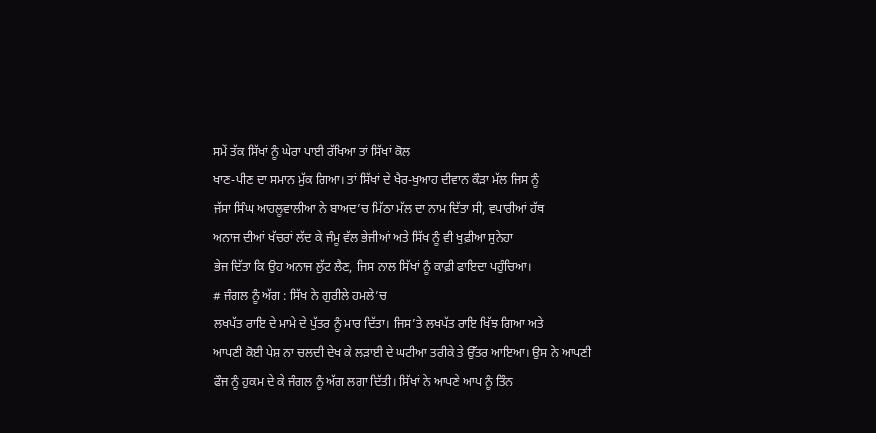ਸਮੇਂ ਤੱਕ ਸਿੱਖਾਂ ਨੂੰ ਘੇਰਾ ਪਾਈ ਰੱਖਿਆ ਤਾਂ ਸਿੱਖਾਂ ਕੋਲ
ਖਾਣ-ਪੀਣ ਦਾ ਸਮਾਨ ਮੁੱਕ ਗਿਆ। ਤਾਂ ਸਿੱਖਾਂ ਦੇ ਖੈਰ-ਖੁਆਹ ਦੀਵਾਨ ਕੌੜਾ ਮੱਲ ਜਿਸ ਨੂੰ
ਜੱਸਾ ਸਿੰਘ ਆਹਲੂਵਾਲੀਆ ਨੇ ਬਾਅਦ’ਚ ਮਿੱਠਾ ਮੱਲ ਦਾ ਨਾਮ ਦਿੱਤਾ ਸੀ, ਵਪਾਰੀਆਂ ਹੱਥ
ਅਨਾਜ ਦੀਆਂ ਖੱਚਰਾਂ ਲੱਦ ਕੇ ਜੰਮੂ ਵੱਲ ਭੇਜੀਆਂ ਅਤੇ ਸਿੱਖ ਨੂੰ ਵੀ ਖੁਫ਼ੀਆ ਸੁਨੇਹਾ
ਭੇਜ ਦਿੱਤਾ ਕਿ ਉਹ ਅਨਾਜ ਲੁੱਟ ਲੈਣ, ਜਿਸ ਨਾਲ ਸਿੱਖਾਂ ਨੂੰ ਕਾਫ਼ੀ ਫਾਇਦਾ ਪਹੁੰਚਿਆ।
# ਜੰਗਲ ਨੂੰ ਅੱਗ : ਸਿੱਖ ਨੇ ਗੁਰੀਲੇ ਹਮਲੇ’ਚ
ਲਖਪੱਤ ਰਾਇ ਦੇ ਮਾਮੇ ਦੇ ਪੁੱਤਰ ਨੂੰ ਮਾਰ ਦਿੱਤਾ। ਜਿਸ’ਤੇ ਲਖਪੱਤ ਰਾਇ ਖਿੱਝ ਗਿਆ ਅਤੇ
ਆਪਣੀ ਕੋਈ ਪੇਸ਼ ਨਾ ਚਲਦੀ ਦੇਖ ਕੇ ਲੜਾਈ ਦੇ ਘਟੀਆ ਤਰੀਕੇ ਤੇ ਉੱਤਰ ਆਇਆ। ਉਸ ਨੇ ਆਪਣੀ
ਫੌਜ ਨੂੰ ਹੁਕਮ ਦੇ ਕੇ ਜੰਗਲ ਨੂੰ ਅੱਗ ਲਗਾ ਦਿੱਤੀ। ਸਿੱਖਾਂ ਨੇ ਆਪਣੇ ਆਪ ਨੂੰ ਤਿੰਨ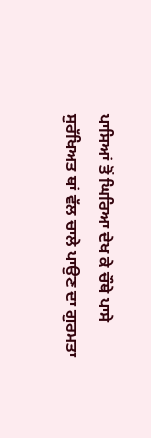ਪਾਸਿਆਂ ਤੋਂ ਘਿਰਿਆ ਦੇਖ ਕੇ ਚੌਥੇ ਪਾਸੇ ਸੁਰੱਖਿਅਤ ਥਾਂ ਵੱਲ ਚਾਲੇ ਪਾਉਣ ਦਾ ਗੁਰਮਤਾ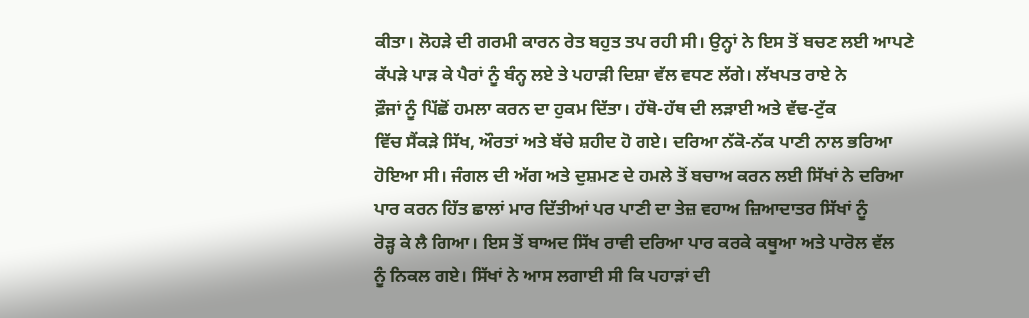ਕੀਤਾ। ਲੋਹੜੇ ਦੀ ਗਰਮੀ ਕਾਰਨ ਰੇਤ ਬਹੁਤ ਤਪ ਰਹੀ ਸੀ। ਉਨ੍ਹਾਂ ਨੇ ਇਸ ਤੋਂ ਬਚਣ ਲਈ ਆਪਣੇ
ਕੱਪੜੇ ਪਾੜ ਕੇ ਪੈਰਾਂ ਨੂੰ ਬੰਨ੍ਹ ਲਏ ਤੇ ਪਹਾੜੀ ਦਿਸ਼ਾ ਵੱਲ ਵਧਣ ਲੱਗੇ। ਲੱਖਪਤ ਰਾਏ ਨੇ
ਫ਼ੌਜਾਂ ਨੂੰ ਪਿੱਛੋਂ ਹਮਲਾ ਕਰਨ ਦਾ ਹੁਕਮ ਦਿੱਤਾ। ਹੱਥੋ-ਹੱਥ ਦੀ ਲੜਾਈ ਅਤੇ ਵੱਢ-ਟੁੱਕ
ਵਿੱਚ ਸੈਂਕੜੇ ਸਿੱਖ, ਔਰਤਾਂ ਅਤੇ ਬੱਚੇ ਸ਼ਹੀਦ ਹੋ ਗਏ। ਦਰਿਆ ਨੱਕੋ-ਨੱਕ ਪਾਣੀ ਨਾਲ ਭਰਿਆ
ਹੋਇਆ ਸੀ। ਜੰਗਲ ਦੀ ਅੱਗ ਅਤੇ ਦੁਸ਼ਮਣ ਦੇ ਹਮਲੇ ਤੋਂ ਬਚਾਅ ਕਰਨ ਲਈ ਸਿੱਖਾਂ ਨੇ ਦਰਿਆ
ਪਾਰ ਕਰਨ ਹਿੱਤ ਛਾਲਾਂ ਮਾਰ ਦਿੱਤੀਆਂ ਪਰ ਪਾਣੀ ਦਾ ਤੇਜ਼ ਵਹਾਅ ਜ਼ਿਆਦਾਤਰ ਸਿੱਖਾਂ ਨੂੰ
ਰੋੜ੍ਹ ਕੇ ਲੈ ਗਿਆ। ਇਸ ਤੋਂ ਬਾਅਦ ਸਿੱਖ ਰਾਵੀ ਦਰਿਆ ਪਾਰ ਕਰਕੇ ਕਥੂਆ ਅਤੇ ਪਾਰੋਲ ਵੱਲ
ਨੂੰ ਨਿਕਲ ਗਏ। ਸਿੱਖਾਂ ਨੇ ਆਸ ਲਗਾਈ ਸੀ ਕਿ ਪਹਾੜਾਂ ਦੀ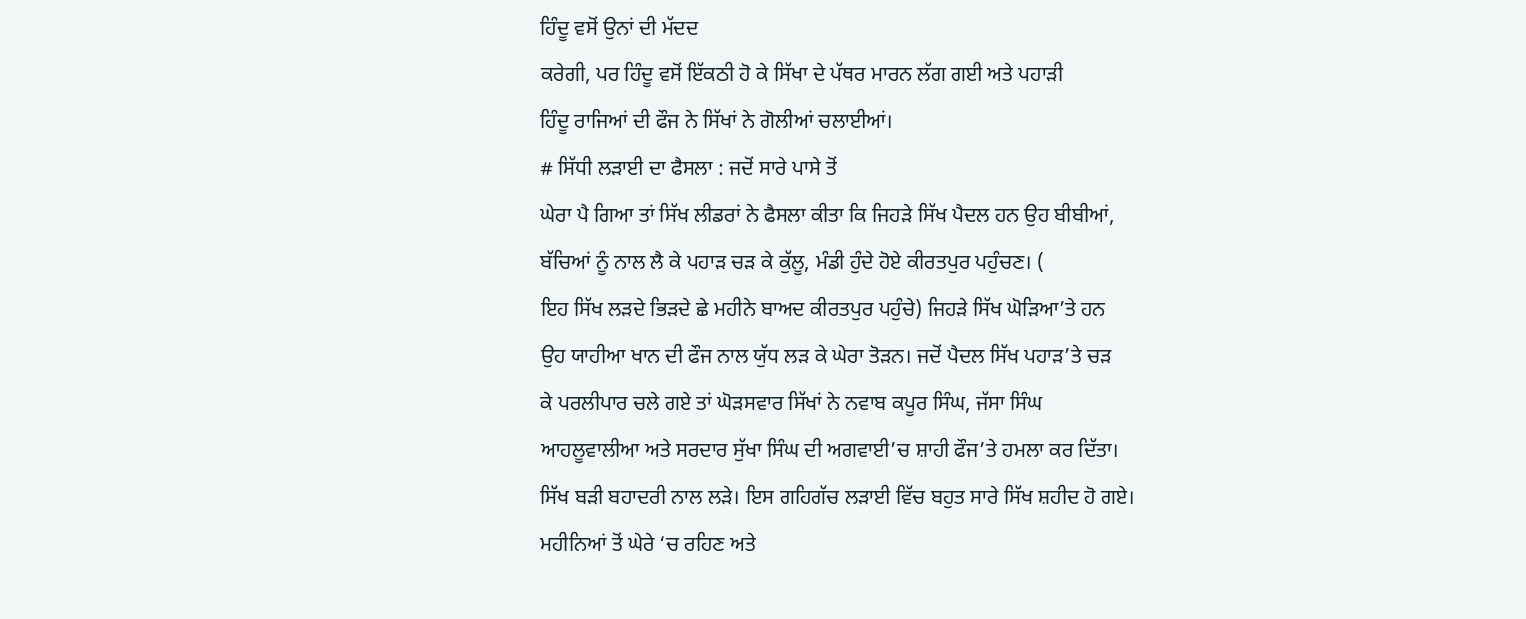ਹਿੰਦੂ ਵਸੋਂ ਉਨਾਂ ਦੀ ਮੱਦਦ
ਕਰੇਗੀ, ਪਰ ਹਿੰਦੂ ਵਸੋਂ ਇੱਕਠੀ ਹੋ ਕੇ ਸਿੱਖਾ ਦੇ ਪੱਥਰ ਮਾਰਨ ਲੱਗ ਗਈ ਅਤੇ ਪਹਾੜੀ
ਹਿੰਦੂ ਰਾਜਿਆਂ ਦੀ ਫੌਜ ਨੇ ਸਿੱਖਾਂ ਨੇ ਗੋਲੀਆਂ ਚਲਾਈਆਂ।
# ਸਿੱਧੀ ਲੜਾਈ ਦਾ ਫੈਸਲਾ : ਜਦੋਂ ਸਾਰੇ ਪਾਸੇ ਤੋਂ
ਘੇਰਾ ਪੈ ਗਿਆ ਤਾਂ ਸਿੱਖ ਲੀਡਰਾਂ ਨੇ ਫੈਸਲਾ ਕੀਤਾ ਕਿ ਜਿਹੜੇ ਸਿੱਖ ਪੈਦਲ ਹਨ ਉਹ ਬੀਬੀਆਂ,
ਬੱਚਿਆਂ ਨੂੰ ਨਾਲ ਲੈ ਕੇ ਪਹਾੜ ਚੜ ਕੇ ਕੁੱਲੂ, ਮੰਡੀ ਹੁੰਦੇ ਹੋਏ ਕੀਰਤਪੁਰ ਪਹੁੰਚਣ। (
ਇਹ ਸਿੱਖ ਲੜਦੇ ਭਿੜਦੇ ਛੇ ਮਹੀਨੇ ਬਾਅਦ ਕੀਰਤਪੁਰ ਪਹੁੰਚੇ) ਜਿਹੜੇ ਸਿੱਖ ਘੋੜਿਆ’ਤੇ ਹਨ
ਉਹ ਯਾਹੀਆ ਖਾਨ ਦੀ ਫੌਜ ਨਾਲ ਯੁੱਧ ਲੜ ਕੇ ਘੇਰਾ ਤੋੜਨ। ਜਦੋਂ ਪੈਦਲ ਸਿੱਖ ਪਹਾੜ’ਤੇ ਚੜ
ਕੇ ਪਰਲੀਪਾਰ ਚਲੇ ਗਏ ਤਾਂ ਘੋੜਸਵਾਰ ਸਿੱਖਾਂ ਨੇ ਨਵਾਬ ਕਪੂਰ ਸਿੰਘ, ਜੱਸਾ ਸਿੰਘ
ਆਹਲੂਵਾਲੀਆ ਅਤੇ ਸਰਦਾਰ ਸੁੱਖਾ ਸਿੰਘ ਦੀ ਅਗਵਾਈ’ਚ ਸ਼ਾਹੀ ਫੌਜ’ਤੇ ਹਮਲਾ ਕਰ ਦਿੱਤਾ।
ਸਿੱਖ ਬੜੀ ਬਹਾਦਰੀ ਨਾਲ ਲੜੇ। ਇਸ ਗਹਿਗੱਚ ਲੜਾਈ ਵਿੱਚ ਬਹੁਤ ਸਾਰੇ ਸਿੱਖ ਸ਼ਹੀਦ ਹੋ ਗਏ।
ਮਹੀਨਿਆਂ ਤੋਂ ਘੇਰੇ ‘ਚ ਰਹਿਣ ਅਤੇ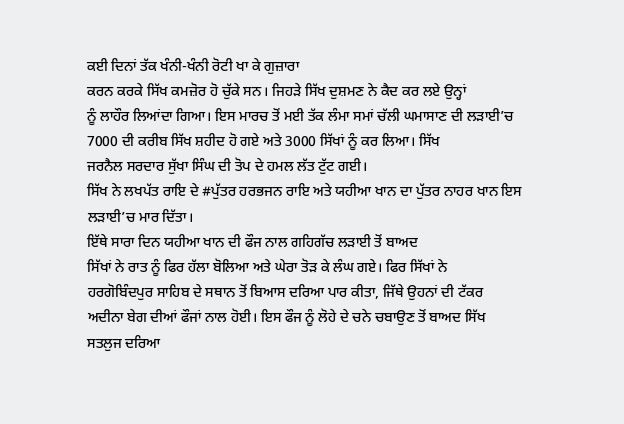ਕਈ ਦਿਨਾਂ ਤੱਕ ਖੰਨੀ-ਖੰਨੀ ਰੋਟੀ ਖਾ ਕੇ ਗੁਜ਼ਾਰਾ
ਕਰਨ ਕਰਕੇ ਸਿੱਖ ਕਮਜ਼ੋਰ ਹੋ ਚੁੱਕੇ ਸਨ। ਜਿਹੜੇ ਸਿੱਖ ਦੁਸ਼ਮਣ ਨੇ ਕੈਦ ਕਰ ਲਏ ਉਨ੍ਹਾਂ
ਨੂੰ ਲਾਹੌਰ ਲਿਆਂਦਾ ਗਿਆ। ਇਸ ਮਾਰਚ ਤੋਂ ਮਈ ਤੱਕ ਲੰਮਾ ਸਮਾਂ ਚੱਲੀ ਘਮਾਸਾਣ ਦੀ ਲੜਾਈ’ਚ
7000 ਦੀ ਕਰੀਬ ਸਿੱਖ ਸ਼ਹੀਦ ਹੋ ਗਏ ਅਤੇ 3000 ਸਿੱਖਾਂ ਨੂੰ ਕਰ ਲਿਆ। ਸਿੱਖ
ਜਰਨੈਲ ਸਰਦਾਰ ਸੁੱਖਾ ਸਿੰਘ ਦੀ ਤੋਪ ਦੇ ਹਮਲ ਲੱਤ ਟੁੱਟ ਗਈ।
ਸਿੱਖ ਨੇ ਲਖਪੱਤ ਰਾਇ ਦੇ #ਪੁੱਤਰ ਹਰਭਜਨ ਰਾਇ ਅਤੇ ਯਹੀਆ ਖਾਨ ਦਾ ਪੁੱਤਰ ਨਾਹਰ ਖਾਨ ਇਸ
ਲੜਾਈ’ਚ ਮਾਰ ਦਿੱਤਾ।
ਇੱਥੇ ਸਾਰਾ ਦਿਨ ਯਹੀਆ ਖਾਨ ਦੀ ਫੌਜ ਨਾਲ ਗਹਿਗੱਚ ਲੜਾਈ ਤੋਂ ਬਾਅਦ
ਸਿੱਖਾਂ ਨੇ ਰਾਤ ਨੂੰ ਫਿਰ ਹੱਲਾ ਬੋਲਿਆ ਅਤੇ ਘੇਰਾ ਤੋੜ ਕੇ ਲੰਘ ਗਏ। ਫਿਰ ਸਿੱਖਾਂ ਨੇ
ਹਰਗੋਬਿੰਦਪੁਰ ਸਾਹਿਬ ਦੇ ਸਥਾਨ ਤੋਂ ਬਿਆਸ ਦਰਿਆ ਪਾਰ ਕੀਤਾ, ਜਿੱਥੇ ਉਹਨਾਂ ਦੀ ਟੱਕਰ
ਅਦੀਨਾ ਬੇਗ ਦੀਆਂ ਫੌਜਾਂ ਨਾਲ ਹੋਈ। ਇਸ ਫੌਜ ਨੂੰ ਲੋਹੇ ਦੇ ਚਨੇ ਚਬਾਉਣ ਤੋਂ ਬਾਅਦ ਸਿੱਖ
ਸਤਲੁਜ ਦਰਿਆ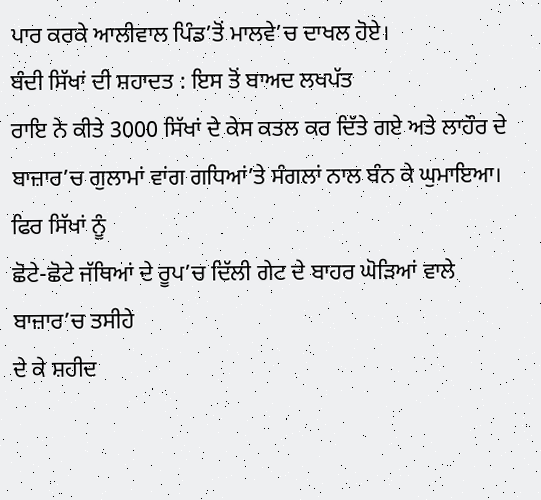ਪਾਰ ਕਰਕੇ ਆਲੀਵਾਲ ਪਿੰਡ’ਤੋਂ ਮਾਲਵੇ’ਚ ਦਾਖਲ ਹੋਏ।
ਬੰਦੀ ਸਿੱਖਾਂ ਦੀ ਸ਼ਹਾਦਤ : ਇਸ ਤੋਂ ਬਾਅਦ ਲਖਪੱਤ
ਰਾਇ ਨੇ ਕੀਤੇ 3000 ਸਿੱਖਾਂ ਦੇ ਕੇਸ ਕਤਲ ਕਰ ਦਿੱਤੇ ਗਏ ਅਤੇ ਲਾਹੌਰ ਦੇ
ਬਾਜ਼ਾਰ’ਚ ਗੁਲਾਮਾਂ ਵਾਂਗ ਗਧਿਆਂ’ਤੇ ਸੰਗਲਾਂ ਨਾਲ ਬੰਨ ਕੇ ਘੁਮਾਇਆ। ਫਿਰ ਸਿੱਖਾਂ ਨੂੰ
ਛੋਟੇ-ਛੋਟੇ ਜੱਥਿਆਂ ਦੇ ਰੂਪ’ਚ ਦਿੱਲੀ ਗੇਟ ਦੇ ਬਾਹਰ ਘੋੜਿਆਂ ਵਾਲੇ ਬਾਜ਼ਾਰ’ਚ ਤਸੀਹੇ
ਦੇ ਕੇ ਸ਼ਹੀਦ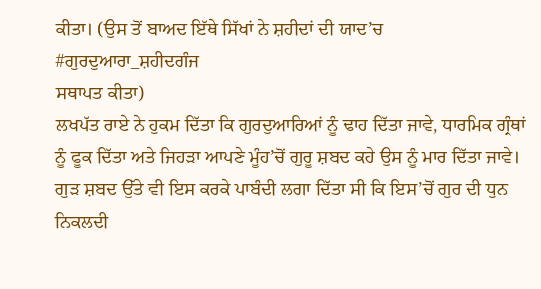ਕੀਤਾ। (ਉਸ ਤੋਂ ਬਾਅਦ ਇੱਥੇ ਸਿੱਖਾਂ ਨੇ ਸ਼ਹੀਦਾਂ ਦੀ ਯਾਦ’ਚ #ਗੁਰਦੁਆਰਾ_ਸ਼ਹੀਦਗੰਜ
ਸਥਾਪਤ ਕੀਤਾ)
ਲਖਪੱਤ ਰਾਏ ਨੇ ਹੁਕਮ ਦਿੱਤਾ ਕਿ ਗੁਰਦੁਆਰਿਆਂ ਨੂੰ ਢਾਹ ਦਿੱਤਾ ਜਾਵੇ, ਧਾਰਮਿਕ ਗ੍ਰੰਥਾਂ
ਨੂੰ ਫੂਕ ਦਿੱਤਾ ਅਤੇ ਜਿਹੜਾ ਆਪਣੇ ਮੂੰਹ’ਚੋਂ ਗੁਰੂ ਸ਼ਬਦ ਕਹੇ ਉਸ ਨੂੰ ਮਾਰ ਦਿੱਤਾ ਜਾਵੇ।
ਗੁੜ ਸ਼ਬਦ ਉੱਤੇ ਵੀ ਇਸ ਕਰਕੇ ਪਾਬੰਦੀ ਲਗਾ ਦਿੱਤਾ ਸੀ ਕਿ ਇਸ’ਚੋਂ ਗੁਰ ਦੀ ਧੁਨ ਨਿਕਲਦੀ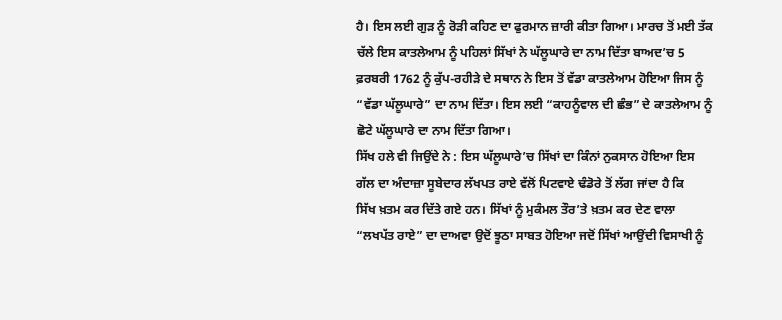ਹੈ। ਇਸ ਲਈ ਗੁੜ ਨੂੰ ਰੋੜੀ ਕਹਿਣ ਦਾ ਫੁਰਮਾਨ ਜ਼ਾਰੀ ਕੀਤਾ ਗਿਆ। ਮਾਰਚ ਤੋਂ ਮਈ ਤੱਕ
ਚੱਲੇ ਇਸ ਕਾਤਲੇਆਮ ਨੂੰ ਪਹਿਲਾਂ ਸਿੱਖਾਂ ਨੇ ਘੱਲੂਘਾਰੇ ਦਾ ਨਾਮ ਦਿੱਤਾ ਬਾਅਦ’ਚ 5
ਫ਼ਰਬਰੀ 1762 ਨੂੰ ਕੁੱਪ-ਰਹੀੜੇ ਦੇ ਸਥਾਨ ਨੇ ਇਸ ਤੋਂ ਵੱਡਾ ਕਾਤਲੇਆਮ ਹੋਇਆ ਜਿਸ ਨੂੰ
“ਵੱਡਾ ਘੱਲੂਘਾਰੇ” ਦਾ ਨਾਮ ਦਿੱਤਾ। ਇਸ ਲਈ “ਕਾਹਨੂੰਵਾਲ ਦੀ ਛੰਭ” ਦੇ ਕਾਤਲੇਆਮ ਨੂੰ
ਛੋਟੇ ਘੱਲੂਘਾਰੇ ਦਾ ਨਾਮ ਦਿੱਤਾ ਗਿਆ।
ਸਿੱਖ ਹਲੇ ਵੀ ਜਿਉਂਦੇ ਨੇ : ਇਸ ਘੱਲੂਘਾਰੇ’ਚ ਸਿੱਖਾਂ ਦਾ ਕਿੰਨਾਂ ਨੁਕਸਾਨ ਹੋਇਆ ਇਸ
ਗੱਲ ਦਾ ਅੰਦਾਜ਼ਾ ਸੂਬੇਦਾਰ ਲੱਖਪਤ ਰਾਏ ਵੱਲੋਂ ਪਿਟਵਾਏ ਢੰਡੋਰੇ ਤੋਂ ਲੱਗ ਜਾਂਦਾ ਹੈ ਕਿ
ਸਿੱਖ ਖ਼ਤਮ ਕਰ ਦਿੱਤੇ ਗਏ ਹਨ। ਸਿੱਖਾਂ ਨੂੰ ਮੁਕੰਮਲ ਤੌਰ’ਤੇ ਖ਼ਤਮ ਕਰ ਦੇਣ ਵਾਲਾ
“ਲਖਪੱਤ ਰਾਏ” ਦਾ ਦਾਅਵਾ ਉਦੋਂ ਝੂਠਾ ਸਾਬਤ ਹੋਇਆ ਜਦੋਂ ਸਿੱਖਾਂ ਆਉਂਦੀ ਵਿਸਾਖੀ ਨੂੰ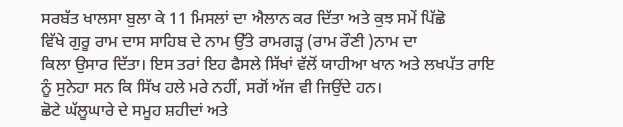ਸਰਬੱਤ ਖਾਲਸਾ ਬੁਲਾ ਕੇ 11 ਮਿਸਲਾਂ ਦਾ ਐਲਾਨ ਕਰ ਦਿੱਤਾ ਅਤੇ ਕੁਝ ਸਮੇਂ ਪਿੱਛੋ
ਵਿੱਖੇ ਗੁਰੂ ਰਾਮ ਦਾਸ ਸਾਹਿਬ ਦੇ ਨਾਮ ਉੱਤੇ ਰਾਮਗੜ੍ਹ (ਰਾਮ ਰੌਣੀ )ਨਾਮ ਦਾ
ਕਿਲਾ ਉਸਾਰ ਦਿੱਤਾ। ਇਸ ਤਰਾਂ ਇਹ ਫੈਸਲੇ ਸਿੱਖਾਂ ਵੱਲੋਂ ਯਾਹੀਆ ਖਾਨ ਅਤੇ ਲਖਪੱਤ ਰਾਇ
ਨੂੰ ਸੁਨੇਹਾ ਸਨ ਕਿ ਸਿੱਖ ਹਲੇ ਮਰੇ ਨਹੀਂ, ਸਗੋਂ ਅੱਜ ਵੀ ਜਿਉਂਦੇ ਹਨ।
ਛੋਟੇ ਘੱਲੂਘਾਰੇ ਦੇ ਸਮੂਹ ਸ਼ਹੀਦਾਂ ਅਤੇ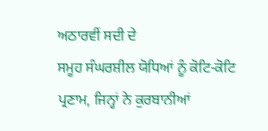ਅਠਾਰਵੀਂ ਸਦੀ ਦੇ
ਸਮੂਹ ਸੰਘਰਸ਼ੀਲ ਯੋਧਿਆਂ ਨੂੰ ਕੋਟਿ-ਕੋਟਿ ਪ੍ਰਣਾਮ, ਜਿਨ੍ਹਾਂ ਨੇ ਕੁਰਬਾਨੀਆਂ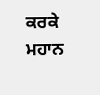ਕਰਕੇ
ਮਹਾਨ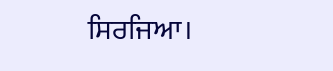ਸਿਰਜਿਆ।